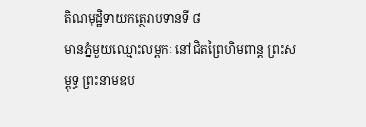តិណមុដ្ឋិទាយកត្ថេរាបទានទី ៨
មានភ្នំមួយឈ្មោះលម្ពកៈ នៅជិតព្រៃហិមពាន្ត ព្រះសម្ពុទ្ធ ព្រះនាមឧប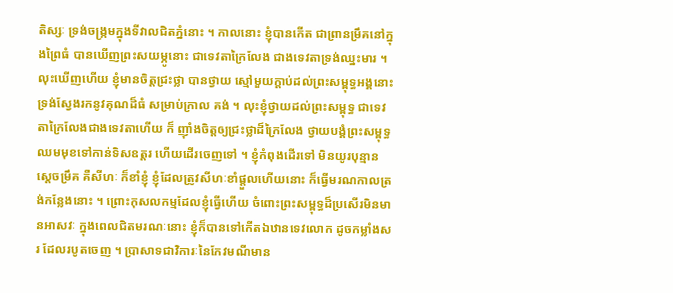តិស្សៈ ទ្រង់ចង្រ្កមក្នុងទីវាលជិតភ្នំនោះ ។ កាលនោះ ខ្ញុំបានកើត ជាព្រានម្រឹគនៅក្នុងព្រៃធំ បានឃើញព្រះសយម្ភូនោះ ជាទេវតាក្រៃលែង ជាងទេវតាទ្រង់ឈ្នះមារ ។ លុះឃើញហើយ ខ្ញុំមានចិត្តជ្រះថ្លា បានថ្វាយ ស្មៅមួយក្តាប់ដល់ព្រះសម្ពុទ្ធអង្គនោះ ទ្រង់ស្វែងរកនូវគុណដ៏ធំ សម្រាប់ក្រាល គង់ ។ លុះខ្ញុំថ្វាយដល់ព្រះសម្ពុទ្ធ ជាទេវតាក្រៃលែងជាងទេវតាហើយ ក៏ ញ៉ាំងចិត្តឲ្យជ្រះថ្លាដ៏ក្រៃលែង ថ្វាយបង្គំព្រះសម្ពុទ្ធឈមមុខទៅកាន់ទិសឧត្តរ ហើយដើរចេញទៅ ។ ខ្ញុំកំពុងដើរទៅ មិនយូរបុន្មាន ស្តេចម្រឹគ គឺសីហៈ ក៏ខាំខ្ញុំ ខ្ញុំដែលត្រូវសីហៈខាំផ្តួលហើយនោះ ក៏ធ្វើមរណកាលត្រង់កន្លែងនោះ ។ ព្រោះកុសលកម្មដែលខ្ញុំធ្វើហើយ ចំពោះព្រះសម្ពុទ្ធដ៏ប្រសើរមិនមានអាសវៈ ក្នុងពេលជិតមរណៈនោះ ខ្ញុំក៏បានទៅកើតឯឋានទេវលោក ដូចកម្លាំងសរ ដែលរបូតចេញ ។ ប្រាសាទជាវិការៈនៃកែវមណីមាន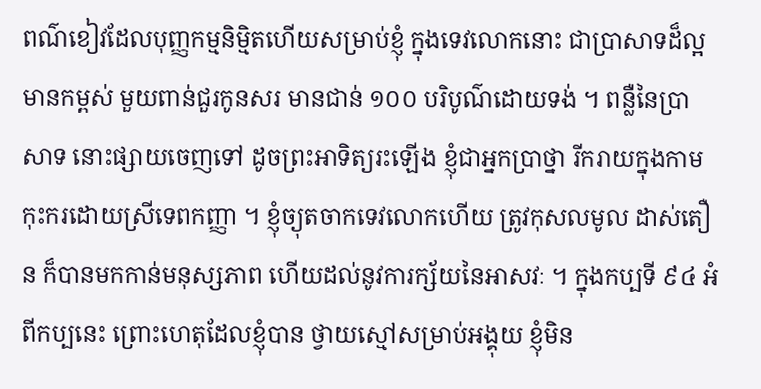ពណ៌ខៀវដែលបុញ្ញកម្មនិម្មិតហើយសម្រាប់ខ្ញុំ ក្នុងទេវលោកនោះ ជាប្រាសាទដ៏ល្អ មានកម្ពស់ មួយពាន់ជួរកូនសរ មានជាន់ ១០០ បរិបូណ៌ដោយទង់ ។ ពន្លឺនៃប្រាសាទ នោះផ្សាយចេញទៅ ដូចព្រះអាទិត្យរះឡើង ខ្ញុំជាអ្នកប្រាថ្នា រីករាយក្នុងកាម កុះករដោយស្រីទេពកញ្ញា ។ ខ្ញុំច្យុតចាកទេវលោកហើយ ត្រូវកុសលមូល ដាស់តឿន ក៏បានមកកាន់មនុស្សភាព ហើយដល់នូវការក្ស័យនៃអាសវៈ ។ ក្នុងកប្បទី ៩៤ អំពីកប្បនេះ ព្រោះហេតុដែលខ្ញុំបាន ថ្វាយស្មៅសម្រាប់អង្គុយ ខ្ញុំមិន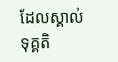ដែលស្គាល់ទុគ្គតិ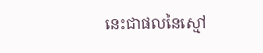នេះជាផលនៃស្មៅ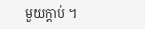មួយក្តាប់ ។